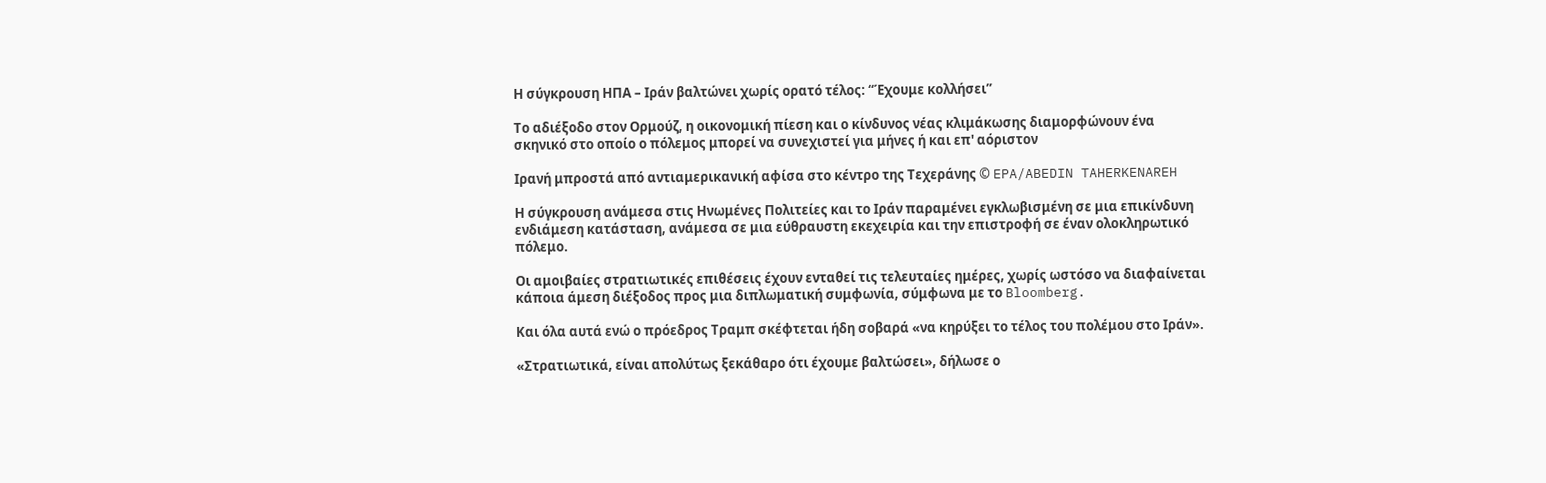Η σύγκρουση ΗΠΑ – Ιράν βαλτώνει χωρίς ορατό τέλος: “Έχουμε κολλήσει”

Το αδιέξοδο στον Ορμούζ, η οικονομική πίεση και ο κίνδυνος νέας κλιμάκωσης διαμορφώνουν ένα σκηνικό στο οποίο ο πόλεμος μπορεί να συνεχιστεί για μήνες ή και επ' αόριστον

Ιρανή μπροστά από αντιαμερικανική αφίσα στο κέντρο της Τεχεράνης © EPA/ABEDIN TAHERKENAREH

Η σύγκρουση ανάμεσα στις Ηνωμένες Πολιτείες και το Ιράν παραμένει εγκλωβισμένη σε μια επικίνδυνη ενδιάμεση κατάσταση, ανάμεσα σε μια εύθραυστη εκεχειρία και την επιστροφή σε έναν ολοκληρωτικό πόλεμο.

Οι αμοιβαίες στρατιωτικές επιθέσεις έχουν ενταθεί τις τελευταίες ημέρες, χωρίς ωστόσο να διαφαίνεται κάποια άμεση διέξοδος προς μια διπλωματική συμφωνία, σύμφωνα με το Bloomberg.

Kαι όλα αυτά ενώ ο πρόεδρος Τραμπ σκέφτεται ήδη σοβαρά «να κηρύξει το τέλος του πολέμου στο Ιράν».

«Στρατιωτικά, είναι απολύτως ξεκάθαρο ότι έχουμε βαλτώσει», δήλωσε ο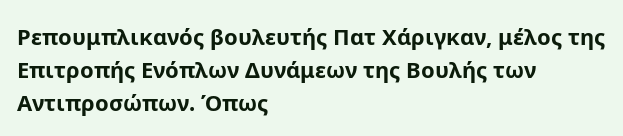Ρεπουμπλικανός βουλευτής Πατ Χάριγκαν, μέλος της Επιτροπής Ενόπλων Δυνάμεων της Βουλής των Αντιπροσώπων. Όπως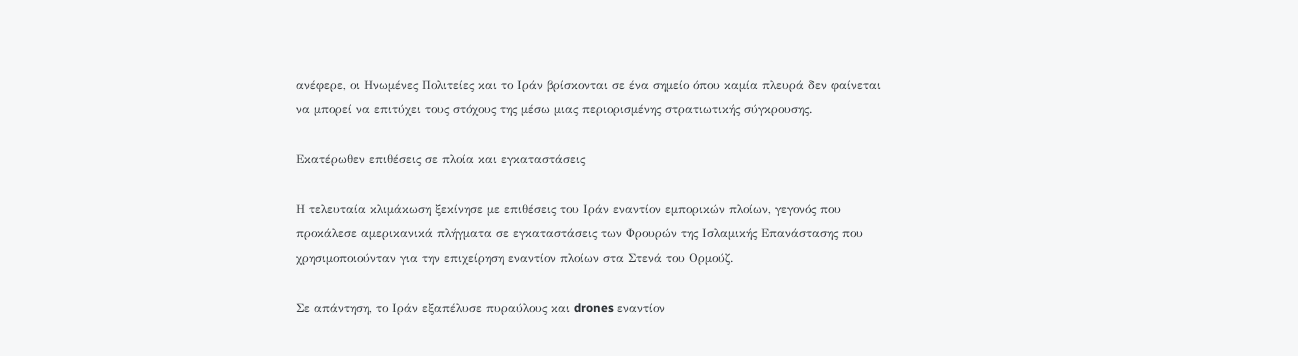ανέφερε, οι Ηνωμένες Πολιτείες και το Ιράν βρίσκονται σε ένα σημείο όπου καμία πλευρά δεν φαίνεται να μπορεί να επιτύχει τους στόχους της μέσω μιας περιορισμένης στρατιωτικής σύγκρουσης.

Εκατέρωθεν επιθέσεις σε πλοία και εγκαταστάσεις

Η τελευταία κλιμάκωση ξεκίνησε με επιθέσεις του Ιράν εναντίον εμπορικών πλοίων, γεγονός που προκάλεσε αμερικανικά πλήγματα σε εγκαταστάσεις των Φρουρών της Ισλαμικής Επανάστασης που χρησιμοποιούνταν για την επιχείρηση εναντίον πλοίων στα Στενά του Ορμούζ.

Σε απάντηση, το Ιράν εξαπέλυσε πυραύλους και drones εναντίον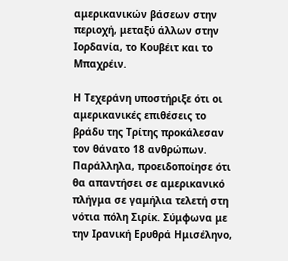αμερικανικών βάσεων στην περιοχή, μεταξύ άλλων στην Ιορδανία, το Κουβέιτ και το Μπαχρέιν.

Η Τεχεράνη υποστήριξε ότι οι αμερικανικές επιθέσεις το βράδυ της Τρίτης προκάλεσαν τον θάνατο 18 ανθρώπων. Παράλληλα, προειδοποίησε ότι θα απαντήσει σε αμερικανικό πλήγμα σε γαμήλια τελετή στη νότια πόλη Σιρίκ. Σύμφωνα με την Ιρανική Ερυθρά Ημισέληνο,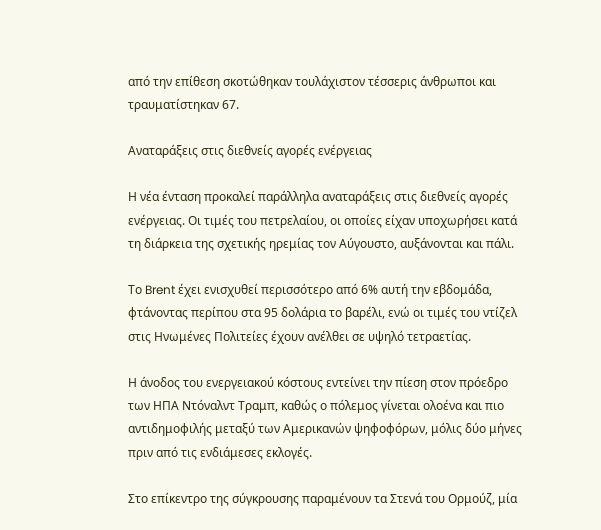από την επίθεση σκοτώθηκαν τουλάχιστον τέσσερις άνθρωποι και τραυματίστηκαν 67.

Αναταράξεις στις διεθνείς αγορές ενέργειας

Η νέα ένταση προκαλεί παράλληλα αναταράξεις στις διεθνείς αγορές ενέργειας. Οι τιμές του πετρελαίου, οι οποίες είχαν υποχωρήσει κατά τη διάρκεια της σχετικής ηρεμίας τον Αύγουστο, αυξάνονται και πάλι.

Το Brent έχει ενισχυθεί περισσότερο από 6% αυτή την εβδομάδα, φτάνοντας περίπου στα 95 δολάρια το βαρέλι, ενώ οι τιμές του ντίζελ στις Ηνωμένες Πολιτείες έχουν ανέλθει σε υψηλό τετραετίας.

Η άνοδος του ενεργειακού κόστους εντείνει την πίεση στον πρόεδρο των ΗΠΑ Ντόναλντ Τραμπ, καθώς ο πόλεμος γίνεται ολοένα και πιο αντιδημοφιλής μεταξύ των Αμερικανών ψηφοφόρων, μόλις δύο μήνες πριν από τις ενδιάμεσες εκλογές.

Στο επίκεντρο της σύγκρουσης παραμένουν τα Στενά του Ορμούζ, μία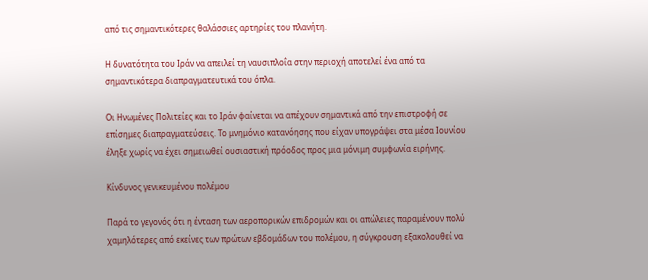από τις σημαντικότερες θαλάσσιες αρτηρίες του πλανήτη.

Η δυνατότητα του Ιράν να απειλεί τη ναυσιπλοΐα στην περιοχή αποτελεί ένα από τα σημαντικότερα διαπραγματευτικά του όπλα.

Οι Ηνωμένες Πολιτείες και το Ιράν φαίνεται να απέχουν σημαντικά από την επιστροφή σε επίσημες διαπραγματεύσεις. Το μνημόνιο κατανόησης που είχαν υπογράψει στα μέσα Ιουνίου έληξε χωρίς να έχει σημειωθεί ουσιαστική πρόοδος προς μια μόνιμη συμφωνία ειρήνης.

Κίνδυνος γενικευμένου πολέμου

Παρά το γεγονός ότι η ένταση των αεροπορικών επιδρομών και οι απώλειες παραμένουν πολύ χαμηλότερες από εκείνες των πρώτων εβδομάδων του πολέμου, η σύγκρουση εξακολουθεί να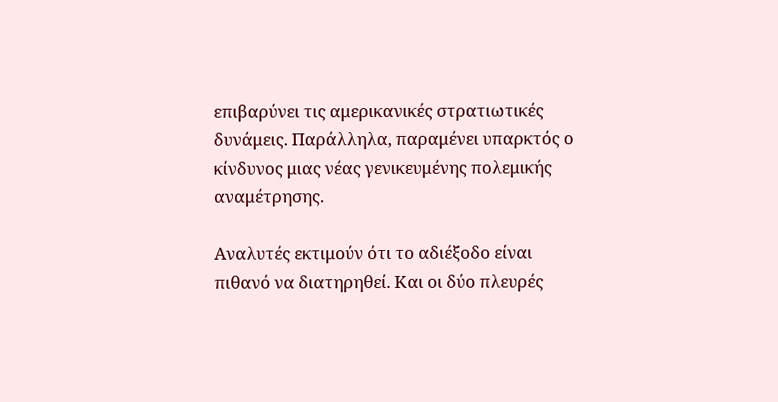επιβαρύνει τις αμερικανικές στρατιωτικές δυνάμεις. Παράλληλα, παραμένει υπαρκτός ο κίνδυνος μιας νέας γενικευμένης πολεμικής αναμέτρησης.

Αναλυτές εκτιμούν ότι το αδιέξοδο είναι πιθανό να διατηρηθεί. Και οι δύο πλευρές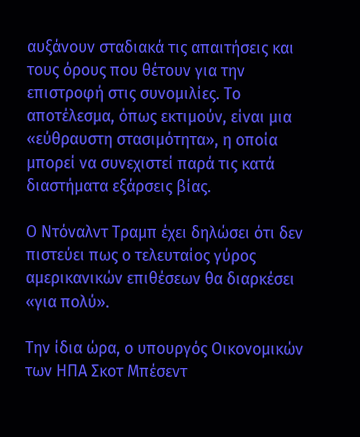αυξάνουν σταδιακά τις απαιτήσεις και τους όρους που θέτουν για την επιστροφή στις συνομιλίες. Το αποτέλεσμα, όπως εκτιμούν, είναι μια «εύθραυστη στασιμότητα», η οποία μπορεί να συνεχιστεί παρά τις κατά διαστήματα εξάρσεις βίας.

Ο Ντόναλντ Τραμπ έχει δηλώσει ότι δεν πιστεύει πως ο τελευταίος γύρος αμερικανικών επιθέσεων θα διαρκέσει «για πολύ».

Την ίδια ώρα, ο υπουργός Οικονομικών των ΗΠΑ Σκοτ Μπέσεντ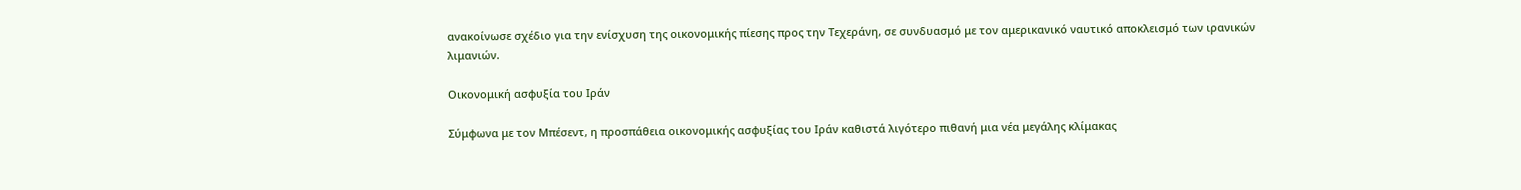ανακοίνωσε σχέδιο για την ενίσχυση της οικονομικής πίεσης προς την Τεχεράνη, σε συνδυασμό με τον αμερικανικό ναυτικό αποκλεισμό των ιρανικών λιμανιών.

Οικονομική ασφυξία του Ιράν

Σύμφωνα με τον Μπέσεντ, η προσπάθεια οικονομικής ασφυξίας του Ιράν καθιστά λιγότερο πιθανή μια νέα μεγάλης κλίμακας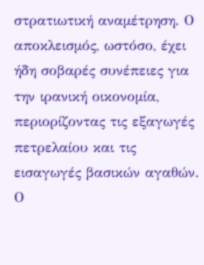στρατιωτική αναμέτρηση. Ο αποκλεισμός, ωστόσο, έχει ήδη σοβαρές συνέπειες για την ιρανική οικονομία, περιορίζοντας τις εξαγωγές πετρελαίου και τις εισαγωγές βασικών αγαθών. Ο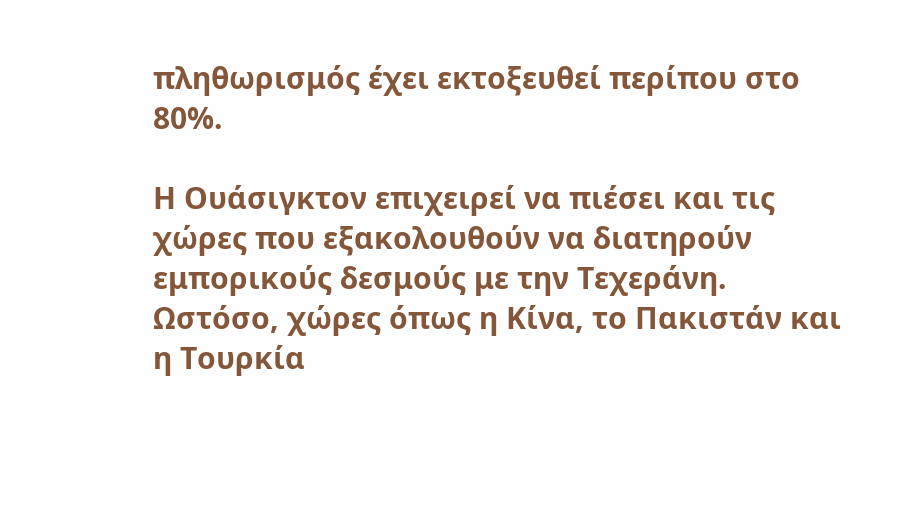πληθωρισμός έχει εκτοξευθεί περίπου στο 80%.

Η Ουάσιγκτον επιχειρεί να πιέσει και τις χώρες που εξακολουθούν να διατηρούν εμπορικούς δεσμούς με την Τεχεράνη. Ωστόσο, χώρες όπως η Κίνα, το Πακιστάν και η Τουρκία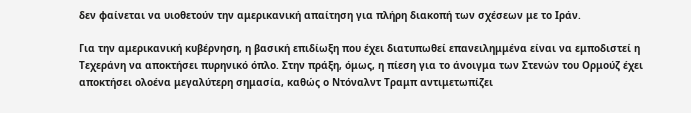δεν φαίνεται να υιοθετούν την αμερικανική απαίτηση για πλήρη διακοπή των σχέσεων με το Ιράν.

Για την αμερικανική κυβέρνηση, η βασική επιδίωξη που έχει διατυπωθεί επανειλημμένα είναι να εμποδιστεί η Τεχεράνη να αποκτήσει πυρηνικό όπλο. Στην πράξη, όμως, η πίεση για το άνοιγμα των Στενών του Ορμούζ έχει αποκτήσει ολοένα μεγαλύτερη σημασία, καθώς ο Ντόναλντ Τραμπ αντιμετωπίζει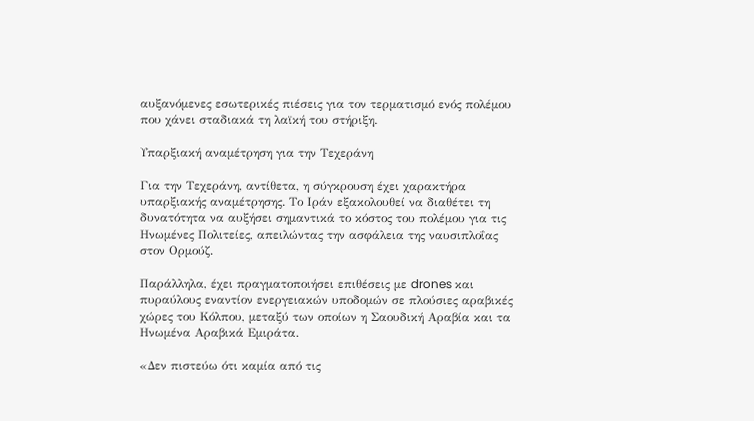αυξανόμενες εσωτερικές πιέσεις για τον τερματισμό ενός πολέμου που χάνει σταδιακά τη λαϊκή του στήριξη.

Υπαρξιακή αναμέτρηση για την Τεχεράνη

Για την Τεχεράνη, αντίθετα, η σύγκρουση έχει χαρακτήρα υπαρξιακής αναμέτρησης. Το Ιράν εξακολουθεί να διαθέτει τη δυνατότητα να αυξήσει σημαντικά το κόστος του πολέμου για τις Ηνωμένες Πολιτείες, απειλώντας την ασφάλεια της ναυσιπλοΐας στον Ορμούζ.

Παράλληλα, έχει πραγματοποιήσει επιθέσεις με drones και πυραύλους εναντίον ενεργειακών υποδομών σε πλούσιες αραβικές χώρες του Κόλπου, μεταξύ των οποίων η Σαουδική Αραβία και τα Ηνωμένα Αραβικά Εμιράτα.

«Δεν πιστεύω ότι καμία από τις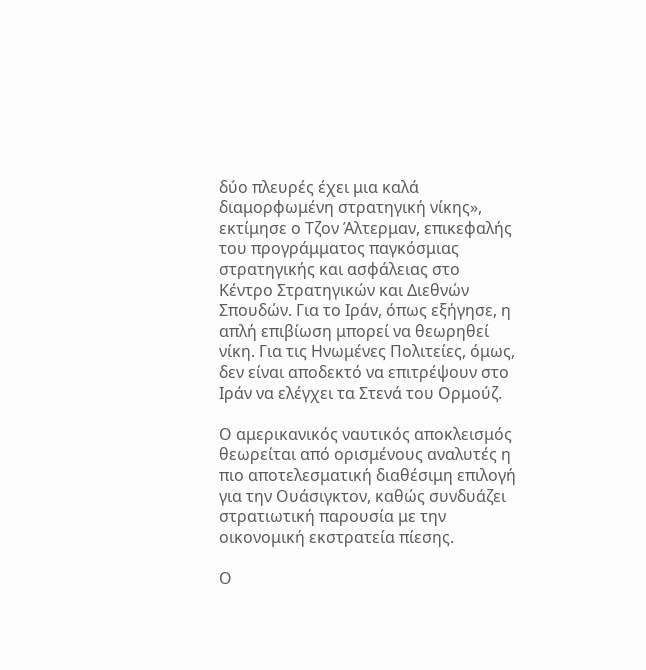δύο πλευρές έχει μια καλά διαμορφωμένη στρατηγική νίκης», εκτίμησε ο Τζον Άλτερμαν, επικεφαλής του προγράμματος παγκόσμιας στρατηγικής και ασφάλειας στο Κέντρο Στρατηγικών και Διεθνών Σπουδών. Για το Ιράν, όπως εξήγησε, η απλή επιβίωση μπορεί να θεωρηθεί νίκη. Για τις Ηνωμένες Πολιτείες, όμως, δεν είναι αποδεκτό να επιτρέψουν στο Ιράν να ελέγχει τα Στενά του Ορμούζ.

Ο αμερικανικός ναυτικός αποκλεισμός θεωρείται από ορισμένους αναλυτές η πιο αποτελεσματική διαθέσιμη επιλογή για την Ουάσιγκτον, καθώς συνδυάζει στρατιωτική παρουσία με την οικονομική εκστρατεία πίεσης.

Ο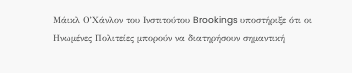Μάικλ Ο’Χάνλον του Ινστιτούτου Brookings υποστήριξε ότι οι Ηνωμένες Πολιτείες μπορούν να διατηρήσουν σημαντική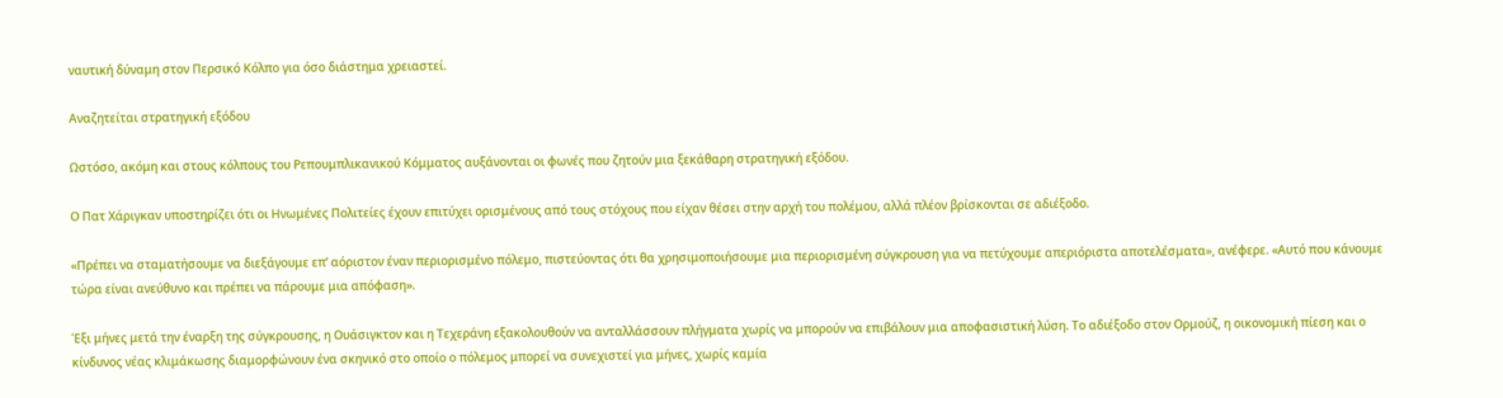ναυτική δύναμη στον Περσικό Κόλπο για όσο διάστημα χρειαστεί.

Αναζητείται στρατηγική εξόδου

Ωστόσο, ακόμη και στους κόλπους του Ρεπουμπλικανικού Κόμματος αυξάνονται οι φωνές που ζητούν μια ξεκάθαρη στρατηγική εξόδου.

Ο Πατ Χάριγκαν υποστηρίζει ότι οι Ηνωμένες Πολιτείες έχουν επιτύχει ορισμένους από τους στόχους που είχαν θέσει στην αρχή του πολέμου, αλλά πλέον βρίσκονται σε αδιέξοδο.

«Πρέπει να σταματήσουμε να διεξάγουμε επ’ αόριστον έναν περιορισμένο πόλεμο, πιστεύοντας ότι θα χρησιμοποιήσουμε μια περιορισμένη σύγκρουση για να πετύχουμε απεριόριστα αποτελέσματα», ανέφερε. «Αυτό που κάνουμε τώρα είναι ανεύθυνο και πρέπει να πάρουμε μια απόφαση».

Έξι μήνες μετά την έναρξη της σύγκρουσης, η Ουάσιγκτον και η Τεχεράνη εξακολουθούν να ανταλλάσσουν πλήγματα χωρίς να μπορούν να επιβάλουν μια αποφασιστική λύση. Το αδιέξοδο στον Ορμούζ, η οικονομική πίεση και ο κίνδυνος νέας κλιμάκωσης διαμορφώνουν ένα σκηνικό στο οποίο ο πόλεμος μπορεί να συνεχιστεί για μήνες, χωρίς καμία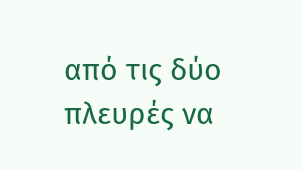από τις δύο πλευρές να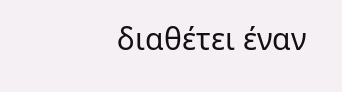διαθέτει έναν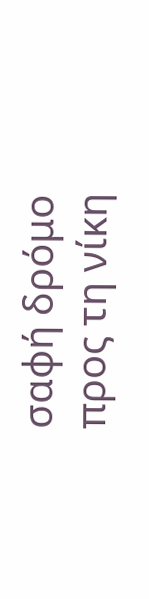σαφή δρόμο προς τη νίκη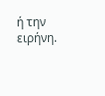ή την ειρήνη.